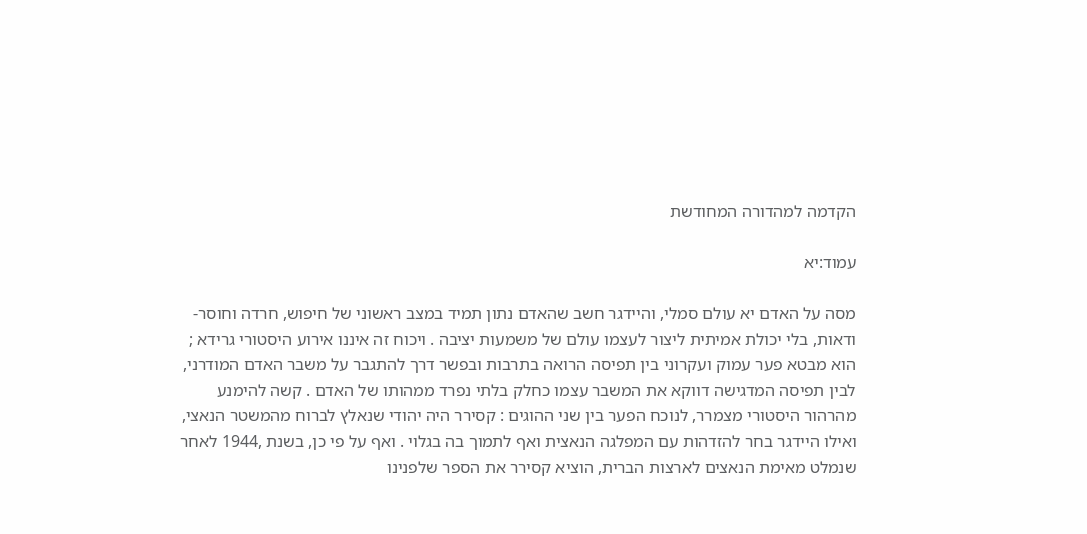הקדמה למהדורה המחודשת

עמוד:יא

מסה על האדם יא עולם סמלי, והיידגר חשב שהאדם נתון תמיד במצב ראשוני של חיפוש, חרדה וחוסר-ודאות, בלי יכולת אמיתית ליצור לעצמו עולם של משמעות יציבה . ויכוח זה איננו אירוע היסטורי גרידא ; הוא מבטא פער עמוק ועקרוני בין תפיסה הרואה בתרבות ובפשר דרך להתגבר על משבר האדם המודרני, לבין תפיסה המדגישה דווקא את המשבר עצמו כחלק בלתי נפרד ממהותו של האדם . קשה להימנע מהרהור היסטורי מצמרר, לנוכח הפער בין שני ההוגים : קסירר היה יהודי שנאלץ לברוח מהמשטר הנאצי, ואילו היידגר בחר להזדהות עם המפלגה הנאצית ואף לתמוך בה בגלוי . ואף על פי כן, בשנת ,1944 לאחר שנמלט מאימת הנאצים לארצות הברית, הוציא קסירר את הספר שלפנינו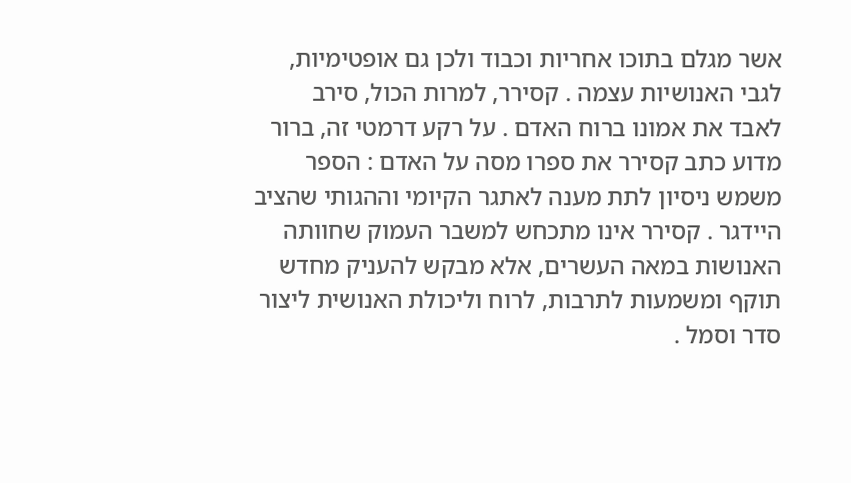אשר מגלם בתוכו אחריות וכבוד ולכן גם אופטימיות, לגבי האנושיות עצמה . קסירר, למרות הכול, סירב לאבד את אמונו ברוח האדם . על רקע דרמטי זה, ברור מדוע כתב קסירר את ספרו מסה על האדם : הספר משמש ניסיון לתת מענה לאתגר הקיומי וההגותי שהציב היידגר . קסירר אינו מתכחש למשבר העמוק שחוותה האנושות במאה העשרים, אלא מבקש להעניק מחדש תוקף ומשמעות לתרבות, לרוח וליכולת האנושית ליצור סדר וסמל .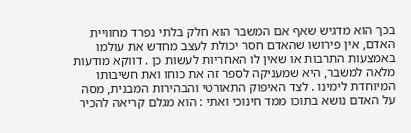בכך הוא מדגיש שאף אם המשבר הוא חלק בלתי נפרד מחוויית האדם, אין פירושו שהאדם חסר יכולת לעצב מחדש את עולמו באמצעות התרבות או שאין לו האחריות לעשות כן . דווקא מודעות מלאה למשבר, היא שמעניקה לספר זה את כוחו ואת חשיבותו המיוחדת לימינו . לצד האיפוק התאורטי והבהירות המבנית, מסה על האדם נושא בתוכו ממד חינוכי ואתי : הוא מגלם קריאה להכיר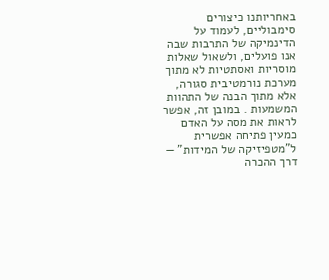באחריותנו כיצורים סימבוליים, לעמוד על הדינמיקה של התרבות שבה אנו פועלים, ולשאול שאלות מוסריות ואסתטיות לא מתוך מערכת נורמטיבית סגורה, אלא מתוך הבנה של התהוות המשמעות . במובן זה, אפשר לראות את מסה על האדם כמעין פתיחה אפשרית ל"מטפיזיקה של המידות" — דרך ההכרה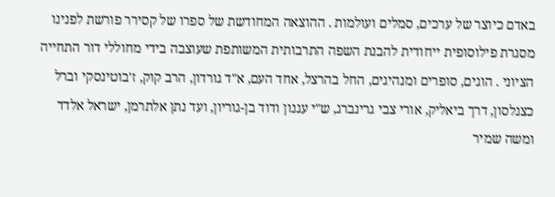באדם כיוצר של ערכים, סמלים ועולמות . ההוצאה המחודשת של ספרו של קסירר פורשת לפנינו מסגרת פילוסופית ייחודית להבנת השפה התרבותית המשותפת שעוצבה בידי מחוללי דור התחייה הציוני . הוגים, סופרים ומנהיגים, החל בהרצל, אחד העם, א"ד גורדון, הרב קוק, ז'בוטינסקי וברל כצנלסון, דרך ביאליק, אורי צבי גרינברג, ש"י עגנון ודוד בן-גוריון, ועד נתן אלתרמן, ישראל אלדד ומשה שמיר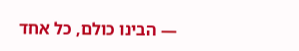— הבינו כולם, כל אחד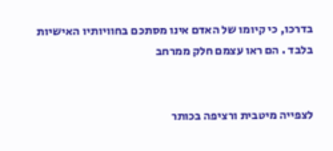בדרכו, כי קיומו של האדם אינו מסתכם בחוויותיו האישיות בלבד . הם ראו עצמם חלק ממרחב


לצפייה מיטבית ורציפה בכותר